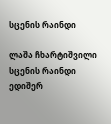სცენის რაინდი

ლაშა ჩხარტიშვილი
სცენის რაინდი
ედიშერ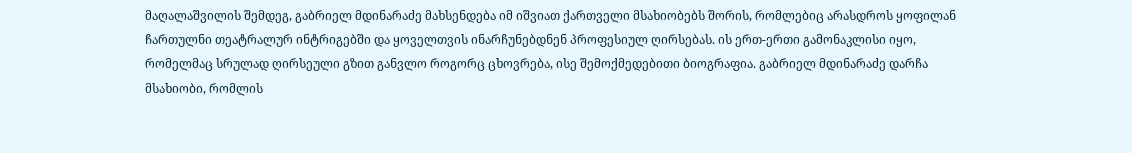მაღალაშვილის შემდეგ, გაბრიელ მდინარაძე მახსენდება იმ იშვიათ ქართველი მსახიობებს შორის, რომლებიც არასდროს ყოფილან ჩართულნი თეატრალურ ინტრიგებში და ყოველთვის ინარჩუნებდნენ პროფესიულ ღირსებას. ის ერთ-ერთი გამონაკლისი იყო, რომელმაც სრულად ღირსეული გზით განვლო როგორც ცხოვრება, ისე შემოქმედებითი ბიოგრაფია. გაბრიელ მდინარაძე დარჩა მსახიობი, რომლის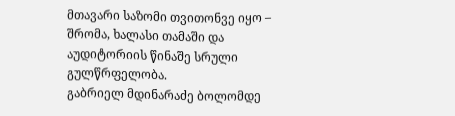მთავარი საზომი თვითონვე იყო – შრომა, ხალასი თამაში და აუდიტორიის წინაშე სრული გულწრფელობა.
გაბრიელ მდინარაძე ბოლომდე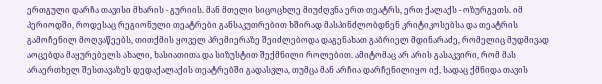ერთგული დარჩა თავისი მხარის - გურიის. მან მთელი სიცოცხლე მიუძღვნა ერთ თეატრს, ერთ ქალაქს - ოზურგეთს. იმ პერიოდში, როდესაც რეგიონული თეატრები განსაკუთრებით ხშირად მასპინძლობდნენ კრიტიკოსებსა და თეატრის გამოჩენილ მოღვაწეებს, თითქმის ყოველ პრემიერაზე შეიძლებოდა დაგენახათ გაბრიელ მდინარაძე, რომელიც მუდმივად აოცებდა მაყურებელს ახალი, ხასიათითა და სიზუსტით შექმნილი როლებით. ამიტომაც არ არის გასაკვირი, რომ მას არაერთხელ შესთავაზეს დედაქალაქის თეატრებში გადასვლა, თუმცა მან არჩია დარჩენილიყო იქ, სადაც ქმნიდა თავის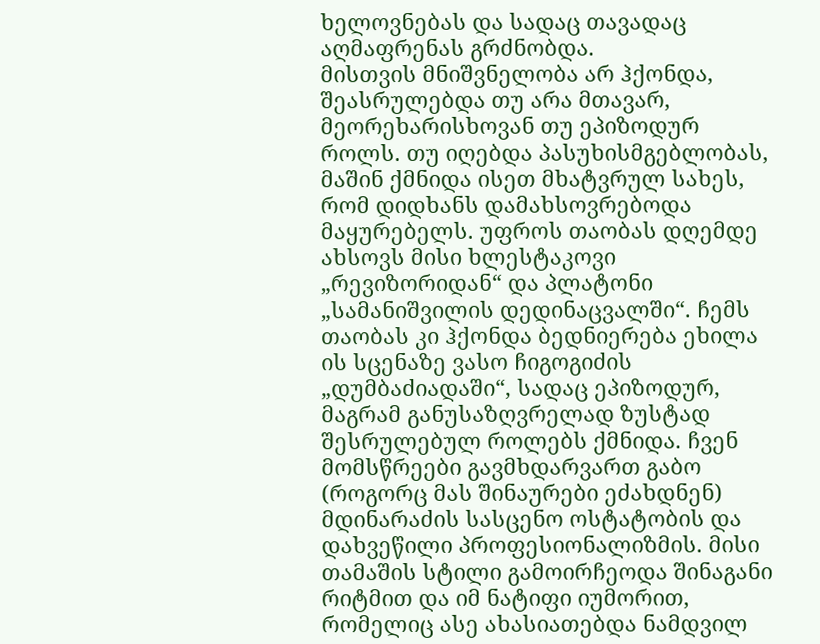ხელოვნებას და სადაც თავადაც აღმაფრენას გრძნობდა.
მისთვის მნიშვნელობა არ ჰქონდა, შეასრულებდა თუ არა მთავარ, მეორეხარისხოვან თუ ეპიზოდურ როლს. თუ იღებდა პასუხისმგებლობას, მაშინ ქმნიდა ისეთ მხატვრულ სახეს, რომ დიდხანს დამახსოვრებოდა მაყურებელს. უფროს თაობას დღემდე ახსოვს მისი ხლესტაკოვი „რევიზორიდან“ და პლატონი „სამანიშვილის დედინაცვალში“. ჩემს თაობას კი ჰქონდა ბედნიერება ეხილა ის სცენაზე ვასო ჩიგოგიძის „დუმბაძიადაში“, სადაც ეპიზოდურ, მაგრამ განუსაზღვრელად ზუსტად შესრულებულ როლებს ქმნიდა. ჩვენ მომსწრეები გავმხდარვართ გაბო (როგორც მას შინაურები ეძახდნენ) მდინარაძის სასცენო ოსტატობის და დახვეწილი პროფესიონალიზმის. მისი თამაშის სტილი გამოირჩეოდა შინაგანი რიტმით და იმ ნატიფი იუმორით, რომელიც ასე ახასიათებდა ნამდვილ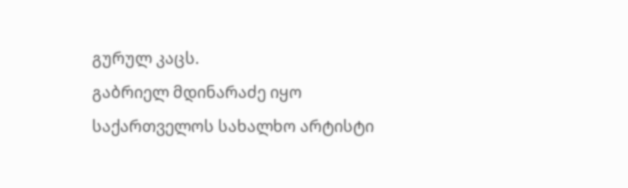გურულ კაცს.
გაბრიელ მდინარაძე იყო საქართველოს სახალხო არტისტი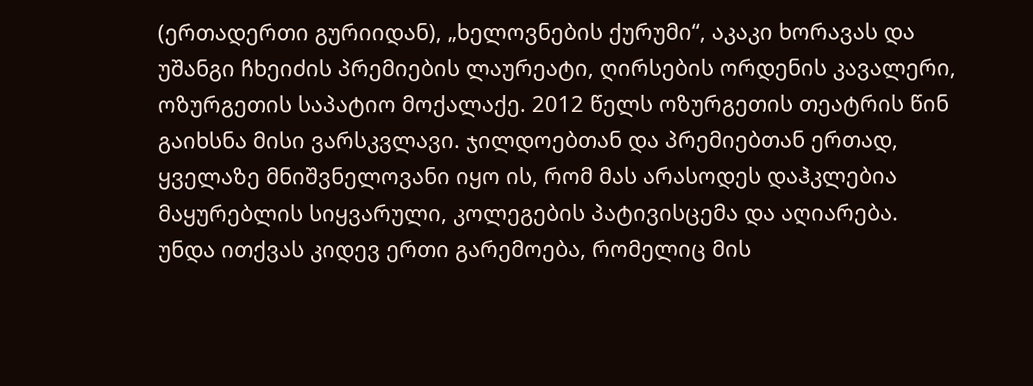(ერთადერთი გურიიდან), „ხელოვნების ქურუმი“, აკაკი ხორავას და უშანგი ჩხეიძის პრემიების ლაურეატი, ღირსების ორდენის კავალერი, ოზურგეთის საპატიო მოქალაქე. 2012 წელს ოზურგეთის თეატრის წინ გაიხსნა მისი ვარსკვლავი. ჯილდოებთან და პრემიებთან ერთად, ყველაზე მნიშვნელოვანი იყო ის, რომ მას არასოდეს დაჰკლებია მაყურებლის სიყვარული, კოლეგების პატივისცემა და აღიარება.
უნდა ითქვას კიდევ ერთი გარემოება, რომელიც მის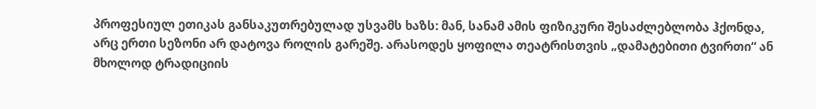პროფესიულ ეთიკას განსაკუთრებულად უსვამს ხაზს: მან, სანამ ამის ფიზიკური შესაძლებლობა ჰქონდა, არც ერთი სეზონი არ დატოვა როლის გარეშე. არასოდეს ყოფილა თეატრისთვის „დამატებითი ტვირთი“ ან მხოლოდ ტრადიციის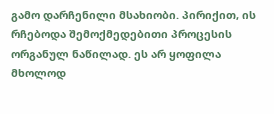გამო დარჩენილი მსახიობი. პირიქით, ის რჩებოდა შემოქმედებითი პროცესის ორგანულ ნაწილად. ეს არ ყოფილა მხოლოდ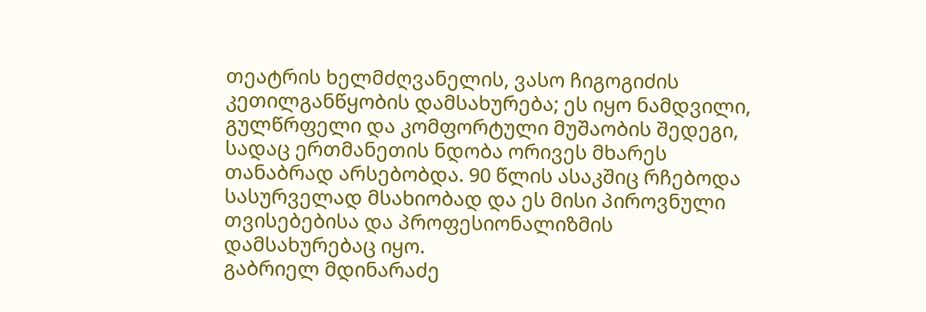თეატრის ხელმძღვანელის, ვასო ჩიგოგიძის კეთილგანწყობის დამსახურება; ეს იყო ნამდვილი, გულწრფელი და კომფორტული მუშაობის შედეგი, სადაც ერთმანეთის ნდობა ორივეს მხარეს თანაბრად არსებობდა. 90 წლის ასაკშიც რჩებოდა სასურველად მსახიობად და ეს მისი პიროვნული თვისებებისა და პროფესიონალიზმის დამსახურებაც იყო.
გაბრიელ მდინარაძე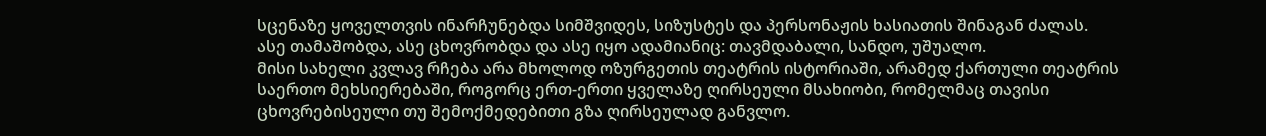სცენაზე ყოველთვის ინარჩუნებდა სიმშვიდეს, სიზუსტეს და პერსონაჟის ხასიათის შინაგან ძალას. ასე თამაშობდა, ასე ცხოვრობდა და ასე იყო ადამიანიც: თავმდაბალი, სანდო, უშუალო.
მისი სახელი კვლავ რჩება არა მხოლოდ ოზურგეთის თეატრის ისტორიაში, არამედ ქართული თეატრის საერთო მეხსიერებაში, როგორც ერთ-ერთი ყველაზე ღირსეული მსახიობი, რომელმაც თავისი ცხოვრებისეული თუ შემოქმედებითი გზა ღირსეულად განვლო.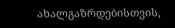ახალგაზრდებისთვის,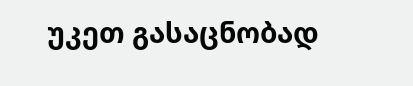უკეთ გასაცნობად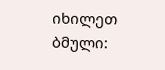იხილეთ ბმული: